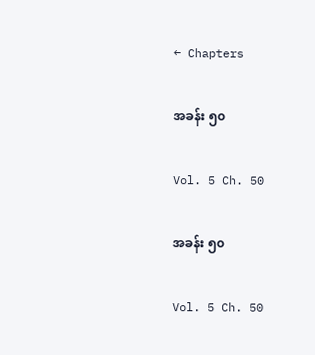← Chapters

အခန်း ၅၀

Vol. 5 Ch. 50

အခန်း ၅၀

Vol. 5 Ch. 50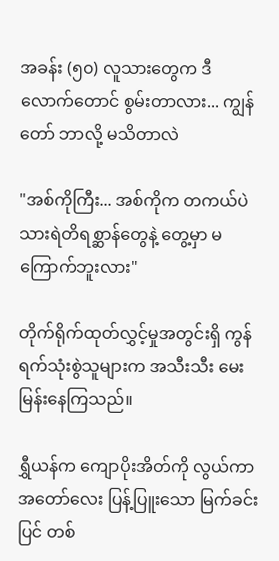အခန်း (၅၀) လူသားတွေက ဒီလောက်တောင် စွမ်းတာလား... ကျွန်တော် ဘာလို့ မသိတာလဲ

"အစ်ကိုကြီး... အစ်ကိုက တကယ်ပဲ သားရဲတိရစ္ဆာန်တွေနဲ့ တွေ့မှာ မကြောက်ဘူးလား"

တိုက်ရိုက်ထုတ်လွှင့်မှုအတွင်းရှိ ကွန်ရက်သုံးစွဲသူများက အသီးသီး မေးမြန်းနေကြသည်။

ရွှီယန်က ကျောပိုးအိတ်ကို လွယ်ကာ အတော်လေး ပြန့်ပြူးသော မြက်ခင်းပြင် တစ်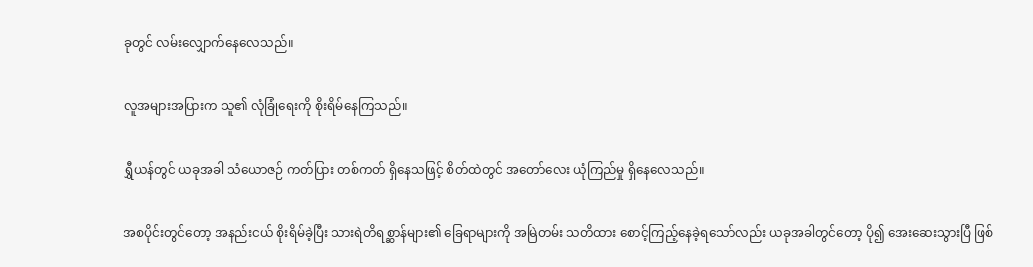ခုတွင် လမ်းလျှောက်နေလေသည်။

လူအများအပြားက သူ၏ လုံခြုံရေးကို စိုးရိမ်နေကြသည်။

ရွှီယန်တွင် ယခုအခါ သံယောဇဉ် ကတ်ပြား တစ်ကတ် ရှိနေသဖြင့် စိတ်ထဲတွင် အတော်လေး ယုံကြည်မှု ရှိနေလေသည်။

အစပိုင်းတွင်တော့ အနည်းငယ် စိုးရိမ်ခဲ့ပြီး သားရဲတိရစ္ဆာန်များ၏ ခြေရာများကို အမြဲတမ်း သတိထား စောင့်ကြည့်နေခဲ့ရသော်လည်း ယခုအခါတွင်တော့ ပို၍ အေးဆေးသွားပြီ ဖြစ်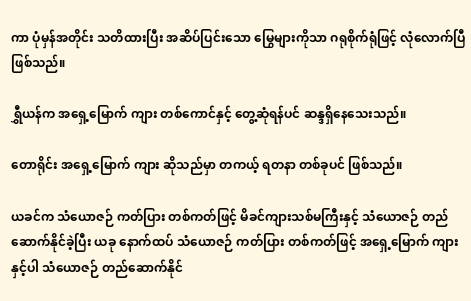ကာ ပုံမှန်အတိုင်း သတိထားပြီး အဆိပ်ပြင်းသော မြွေများကိုသာ ဂရုစိုက်ရုံဖြင့် လုံလောက်ပြီ ဖြစ်သည်။

ရွှီယန်က အရှေ့မြောက် ကျား တစ်ကောင်နှင့် တွေ့ဆုံရန်ပင် ဆန္ဒရှိနေသေးသည်။

တောရိုင်း အရှေ့မြောက် ကျား ဆိုသည်မှာ တကယ့် ရတနာ တစ်ခုပင် ဖြစ်သည်။

ယခင်က သံယောဇဉ် ကတ်ပြား တစ်ကတ်ဖြင့် မိခင်ကျားသစ်မကြီးနှင့် သံယောဇဉ် တည်ဆောက်နိုင်ခဲ့ပြီး ယခု နောက်ထပ် သံယောဇဉ် ကတ်ပြား တစ်ကတ်ဖြင့် အရှေ့မြောက် ကျားနှင့်ပါ သံယောဇဉ် တည်ဆောက်နိုင်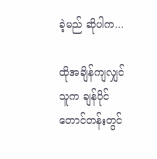ခဲ့မည် ဆိုပါက...

ထိုအချိန်ကျလျှင် သူက ချန်ပိုင်တောင်တန်းတွင်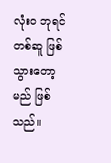လုံးဝ ဘုရင် တစ်ဆူ ဖြစ်သွားတော့မည် ဖြစ်သည်။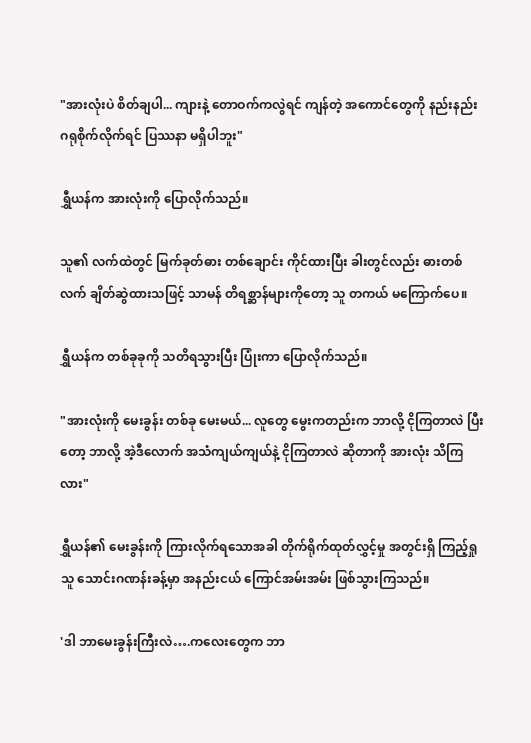"အားလုံးပဲ စိတ်ချပါ... ကျားနဲ့ တောဝက်ကလွဲရင် ကျန်တဲ့ အကောင်တွေကို နည်းနည်း ဂရုစိုက်လိုက်ရင် ပြဿနာ မရှိပါဘူး"

ရွှီယန်က အားလုံးကို ပြောလိုက်သည်။

သူ၏ လက်ထဲတွင် မြက်ခုတ်ဓား တစ်ချောင်း ကိုင်ထားပြီး ခါးတွင်လည်း ဓားတစ်လက် ချိတ်ဆွဲထားသဖြင့် သာမန် တိရစ္ဆာန်များကိုတော့ သူ တကယ် မကြောက်ပေ။

ရွှီယန်က တစ်ခုခုကို သတိရသွားပြီး ပြုံးကာ ပြောလိုက်သည်။

"အားလုံးကို မေးခွန်း တစ်ခု မေးမယ်... လူတွေ မွေးကတည်းက ဘာလို့ ငိုကြတာလဲ ပြီးတော့ ဘာလို့ အဲ့ဒီလောက် အသံကျယ်ကျယ်နဲ့ ငိုကြတာလဲ ဆိုတာကို အားလုံး သိကြလား"

ရွှီယန်၏ မေးခွန်းကို ကြားလိုက်ရသောအခါ တိုက်ရိုက်ထုတ်လွှင့်မှု အတွင်းရှိ ကြည့်ရှုသူ သောင်းဂဏန်းခန့်မှာ အနည်းငယ် ကြောင်အမ်းအမ်း ဖြစ်သွားကြသည်။

'ဒါ ဘာမေးခွန်းကြီးလဲ….ကလေးတွေက ဘာ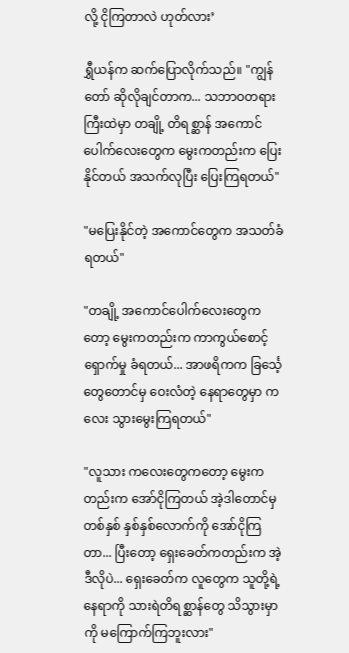လို့ ငိုကြတာလဲ ဟုတ်လား’

ရွှီယန်က ဆက်ပြောလိုက်သည်။ "ကျွန်တော် ဆိုလိုချင်တာက... သဘာဝတရားကြီးထဲမှာ တချို့ တိရစ္ဆာန် အကောင်ပေါက်လေးတွေက မွေးကတည်းက ပြေးနိုင်တယ် အသက်လုပြီး ပြေးကြရတယ်"

"မပြေးနိုင်တဲ့ အကောင်တွေက အသတ်ခံရတယ်"

"တချို့ အကောင်ပေါက်လေးတွေကတော့ မွေးကတည်းက ကာကွယ်စောင့်ရှောက်မှု ခံရတယ်... အာဖရိကက ခြင်္သေ့တွေတောင်မှ ဝေးလံတဲ့ နေရာတွေမှာ ကလေး သွားမွေးကြရတယ်"

"လူသား ကလေးတွေကတော့ မွေးကတည်းက အော်ငိုကြတယ် အဲ့ဒါတောင်မှ တစ်နှစ် နှစ်နှစ်လောက်ကို အော်ငိုကြတာ... ပြီးတော့ ရှေးခေတ်ကတည်းက အဲ့ဒီလိုပဲ... ရှေးခေတ်က လူတွေက သူတို့ရဲ့ နေရာကို သားရဲတိရစ္ဆာန်တွေ သိသွားမှာကို မကြောက်ကြဘူးလား"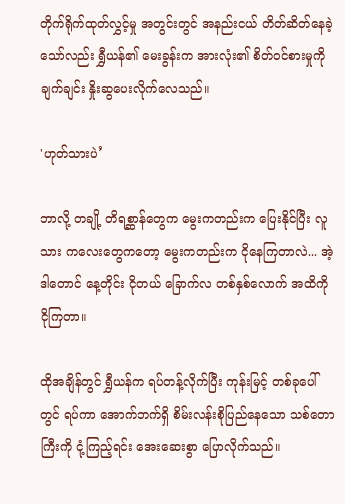တိုက်ရိုက်ထုတ်လွှင့်မှု အတွင်းတွင် အနည်းငယ် တိတ်ဆိတ်နေခဲ့သော်လည်း ရွှီယန်၏ မေးခွန်းက အားလုံး၏ စိတ်ဝင်စားမှုကို ချက်ချင်း နှိုးဆွပေးလိုက်လေသည်။

'ဟုတ်သားပဲ’

ဘာလို့ တချို့ တိရစ္ဆာန်တွေက မွေးကတည်းက ပြေးနိုင်ပြီး လူသား ကလေးတွေကတော့ မွေးကတည်းက ငိုနေကြတာလဲ... အဲ့ဒါတောင် နေ့တိုင်း ငိုတယ် ခြောက်လ တစ်နှစ်လောက် အထိကို ငိုကြတာ။

ထိုအချိန်တွင် ရွှီယန်က ရပ်တန့်လိုက်ပြီး ကုန်းမြင့် တစ်ခုပေါ်တွင် ရပ်ကာ အောက်ဘက်ရှိ စိမ်းလန်းစိုပြည်နေသော သစ်တောကြီးကို ငုံ့ကြည့်ရင်း အေးဆေးစွာ ပြောလိုက်သည်။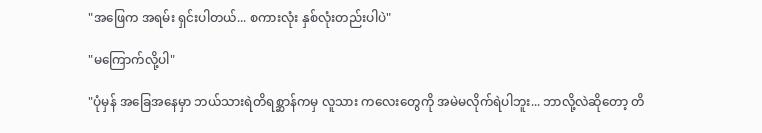"အဖြေက အရမ်း ရှင်းပါတယ်... စကားလုံး နှစ်လုံးတည်းပါပဲ"

"မကြောက်လို့ပါ"

"ပုံမှန် အခြေအနေမှာ ဘယ်သားရဲတိရစ္ဆာန်ကမှ လူသား ကလေးတွေကို အမဲမလိုက်ရဲပါဘူး... ဘာလို့လဲဆိုတော့ တိ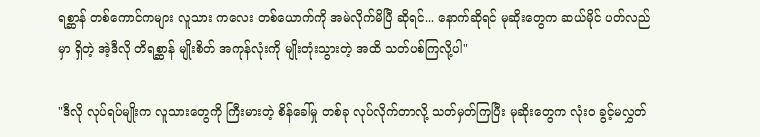ရစ္ဆာန် တစ်ကောင်ကများ လူသား ကလေး တစ်ယောက်ကို အမဲလိုက်မိပြီ ဆိုရင်... နောက်ဆိုရင် မုဆိုးတွေက ဆယ်မိုင် ပတ်လည်မှာ ရှိတဲ့ အဲ့ဒီလို တိရစ္ဆာန် မျိုးစိတ် အကုန်လုံးကို မျိုးတုံးသွားတဲ့ အထိ သတ်ပစ်ကြလို့ပါ"

"ဒီလို လုပ်ရပ်မျိုးက လူသားတွေကို ကြီးမားတဲ့ စိန်ခေါ်မှု တစ်ခု လုပ်လိုက်တာလို့ သတ်မှတ်ကြပြီး မုဆိုးတွေက လုံးဝ ခွင့်မလွှတ်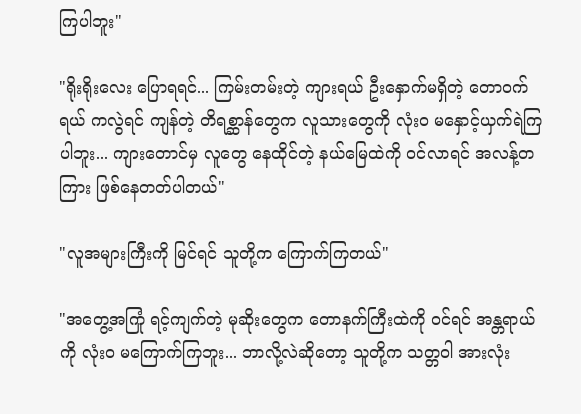ကြပါဘူး"

"ရိုးရိုးလေး ပြောရရင်... ကြမ်းတမ်းတဲ့ ကျားရယ် ဦးနှောက်မရှိတဲ့ တောဝက်ရယ် ကလွဲရင် ကျန်တဲ့ တိရစ္ဆာန်တွေက လူသားတွေကို လုံးဝ မနှောင့်ယှက်ရဲကြပါဘူး... ကျားတောင်မှ လူတွေ နေထိုင်တဲ့ နယ်မြေထဲကို ဝင်လာရင် အလန့်တကြား ဖြစ်နေတတ်ပါတယ်"

"လူအများကြီးကို မြင်ရင် သူတို့က ကြောက်ကြတယ်"

"အတွေ့အကြုံ ရင့်ကျက်တဲ့ မုဆိုးတွေက တောနက်ကြီးထဲကို ဝင်ရင် အန္တရာယ်ကို လုံးဝ မကြောက်ကြဘူး... ဘာလို့လဲဆိုတော့ သူတို့က သတ္တဝါ အားလုံး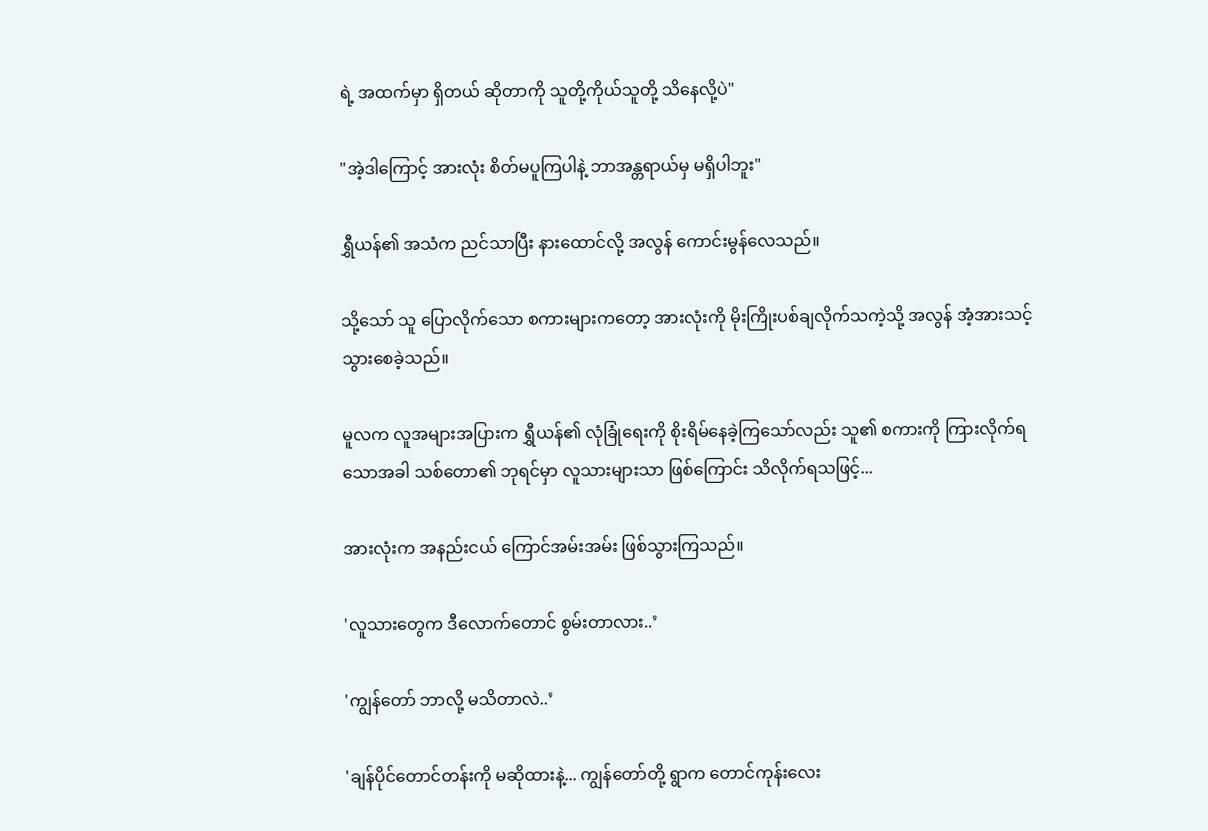ရဲ့ အထက်မှာ ရှိတယ် ဆိုတာကို သူတို့ကိုယ်သူတို့ သိနေလို့ပဲ"

"အဲ့ဒါကြောင့် အားလုံး စိတ်မပူကြပါနဲ့ ဘာအန္တရာယ်မှ မရှိပါဘူး"

ရွှီယန်၏ အသံက ညင်သာပြီး နားထောင်လို့ အလွန် ကောင်းမွန်လေသည်။

သို့သော် သူ ပြောလိုက်သော စကားများကတော့ အားလုံးကို မိုးကြိုးပစ်ချလိုက်သကဲ့သို့ အလွန် အံ့အားသင့်သွားစေခဲ့သည်။

မူလက လူအများအပြားက ရွှီယန်၏ လုံခြုံရေးကို စိုးရိမ်နေခဲ့ကြသော်လည်း သူ၏ စကားကို ကြားလိုက်ရသောအခါ သစ်တော၏ ဘုရင်မှာ လူသားများသာ ဖြစ်ကြောင်း သိလိုက်ရသဖြင့်...

အားလုံးက အနည်းငယ် ကြောင်အမ်းအမ်း ဖြစ်သွားကြသည်။

'လူသားတွေက ဒီလောက်တောင် စွမ်းတာလား..’

'ကျွန်တော် ဘာလို့ မသိတာလဲ..’

'ချန်ပိုင်တောင်တန်းကို မဆိုထားနဲ့... ကျွန်တော်တို့ ရွာက တောင်ကုန်းလေး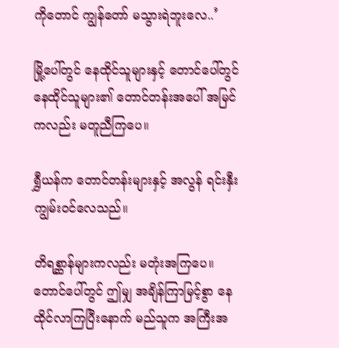ကိုတောင် ကျွန်တော် မသွားရဲဘူးလေ..’

မြို့ပေါ်တွင် နေထိုင်သူများနှင့် တောင်ပေါ်တွင် နေထိုင်သူများ၏ တောင်တန်းအပေါ် အမြင်ကလည်း မတူညီကြပေ။

ရွှီယန်က တောင်တန်းများနှင့် အလွန် ရင်းနှီးကျွမ်းဝင်လေသည်။

တိရစ္ဆာန်များကလည်း မတုံးအကြပေ။ တောင်ပေါ်တွင် ဤမျှ အချိန်ကြာမြင့်စွာ နေထိုင်လာကြပြီးနောက် မည်သူက အကြီးအ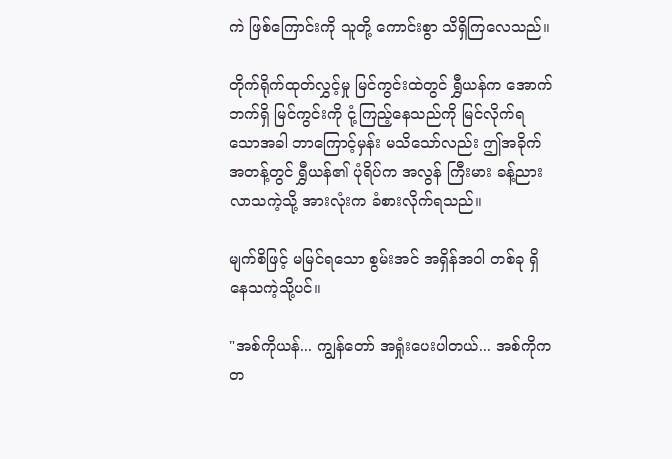ကဲ ဖြစ်ကြောင်းကို သူတို့ ကောင်းစွာ သိရှိကြလေသည်။

တိုက်ရိုက်ထုတ်လွှင့်မှု မြင်ကွင်းထဲတွင် ရွှီယန်က အောက်ဘက်ရှိ မြင်ကွင်းကို ငုံ့ကြည့်နေသည်ကို မြင်လိုက်ရသောအခါ ဘာကြောင့်မှန်း မသိသော်လည်း ဤအခိုက်အတန့်တွင် ရွှီယန်၏ ပုံရိပ်က အလွန် ကြီးမား ခန့်ညားလာသကဲ့သို့ အားလုံးက ခံစားလိုက်ရသည်။

မျက်စိဖြင့် မမြင်ရသော စွမ်းအင် အရှိန်အဝါ တစ်ခု ရှိနေသကဲ့သို့ပင်။

"အစ်ကိုယန်... ကျွန်တော် အရှုံးပေးပါတယ်... အစ်ကိုက တ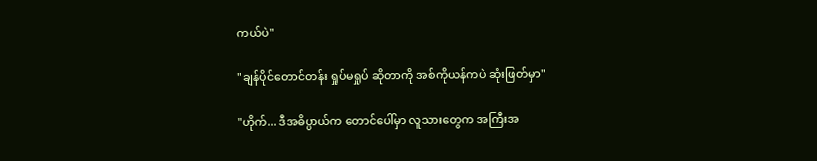ကယ်ပဲ"

"ချန်ပိုင်တောင်တန်း ရှုပ်မရှုပ် ဆိုတာကို အစ်ကိုယန်ကပဲ ဆုံးဖြတ်မှာ"

"ဟိုက်... ဒီအဓိပ္ပာယ်က တောင်ပေါ်မှာ လူသားတွေက အကြီးအ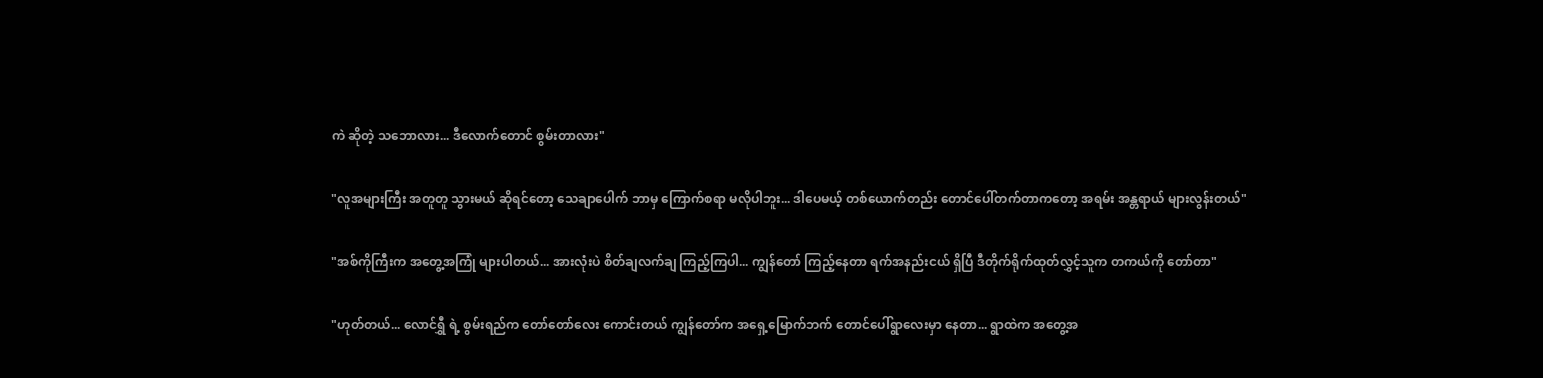ကဲ ဆိုတဲ့ သဘောလား... ဒီလောက်တောင် စွမ်းတာလား"

"လူအများကြီး အတူတူ သွားမယ် ဆိုရင်တော့ သေချာပေါက် ဘာမှ ကြောက်စရာ မလိုပါဘူး... ဒါပေမယ့် တစ်ယောက်တည်း တောင်ပေါ်တက်တာကတော့ အရမ်း အန္တရာယ် များလွန်းတယ်"

"အစ်ကိုကြီးက အတွေ့အကြုံ များပါတယ်... အားလုံးပဲ စိတ်ချလက်ချ ကြည့်ကြပါ... ကျွန်တော် ကြည့်နေတာ ရက်အနည်းငယ် ရှိပြီ ဒီတိုက်ရိုက်ထုတ်လွှင့်သူက တကယ်ကို တော်တာ"

"ဟုတ်တယ်... လောင်ရွှီ ရဲ့ စွမ်းရည်က တော်တော်လေး ကောင်းတယ် ကျွန်တော်က အရှေ့မြောက်ဘက် တောင်ပေါ်ရွာလေးမှာ နေတာ... ရွာထဲက အတွေ့အ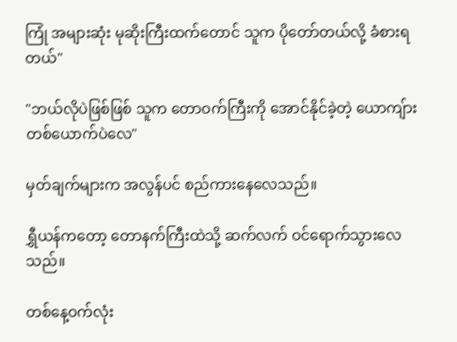ကြုံ အများဆုံး မုဆိုးကြီးထက်တောင် သူက ပိုတော်တယ်လို့ ခံစားရတယ်"

"ဘယ်လိုပဲဖြစ်ဖြစ် သူက တောဝက်ကြီးကို အောင်နိုင်ခဲ့တဲ့ ယောကျ်ား တစ်ယောက်ပဲလေ"

မှတ်ချက်များက အလွန်ပင် စည်ကားနေလေသည်။

ရွှီယန်ကတော့ တောနက်ကြီးထဲသို့ ဆက်လက် ဝင်ရောက်သွားလေသည်။

တစ်နေ့ဝက်လုံး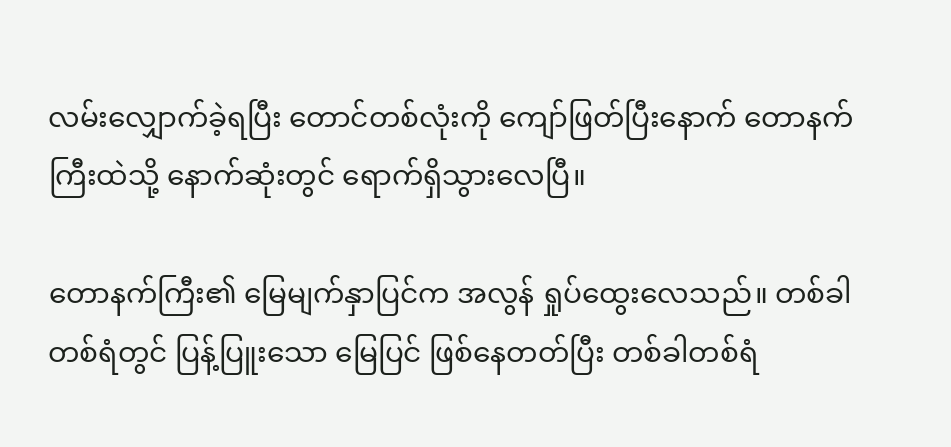လမ်းလျှောက်ခဲ့ရပြီး တောင်တစ်လုံးကို ကျော်ဖြတ်ပြီးနောက် တောနက်ကြီးထဲသို့ နောက်ဆုံးတွင် ရောက်ရှိသွားလေပြီ။

တောနက်ကြီး၏ မြေမျက်နှာပြင်က အလွန် ရှုပ်ထွေးလေသည်။ တစ်ခါတစ်ရံတွင် ပြန့်ပြူးသော မြေပြင် ဖြစ်နေတတ်ပြီး တစ်ခါတစ်ရံ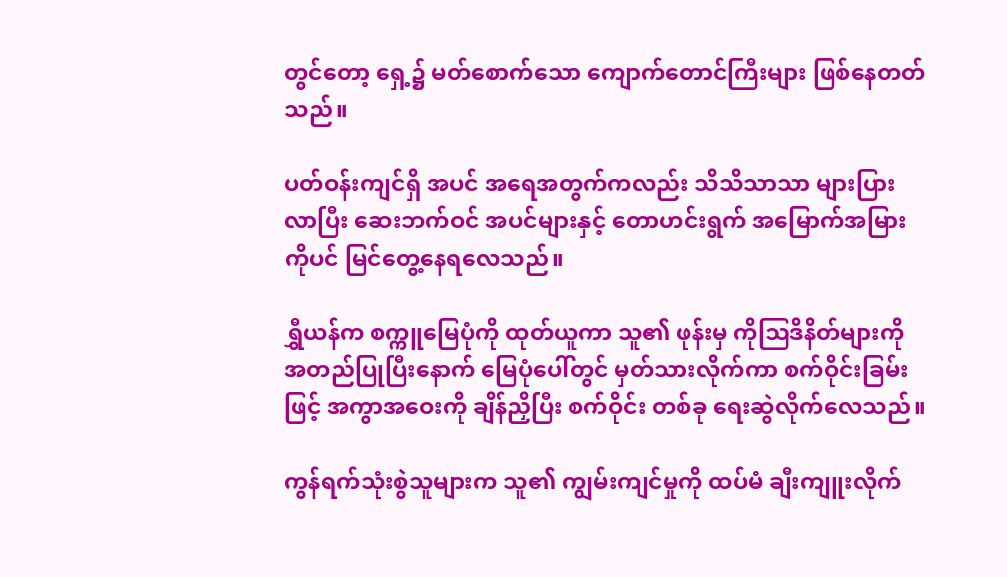တွင်တော့ ရှေ့၌ မတ်စောက်သော ကျောက်တောင်ကြီးများ ဖြစ်နေတတ်သည်။

ပတ်ဝန်းကျင်ရှိ အပင် အရေအတွက်ကလည်း သိသိသာသာ များပြားလာပြီး ဆေးဘက်ဝင် အပင်များနှင့် တောဟင်းရွက် အမြောက်အမြားကိုပင် မြင်တွေ့နေရလေသည်။

ရွှီယန်က စက္ကူမြေပုံကို ထုတ်ယူကာ သူ၏ ဖုန်းမှ ကိုဩဒိနိတ်များကို အတည်ပြုပြီးနောက် မြေပုံပေါ်တွင် မှတ်သားလိုက်ကာ စက်ဝိုင်းခြမ်းဖြင့် အကွာအဝေးကို ချိန်ညှိပြီး စက်ဝိုင်း တစ်ခု ရေးဆွဲလိုက်လေသည်။

ကွန်ရက်သုံးစွဲသူများက သူ၏ ကျွမ်းကျင်မှုကို ထပ်မံ ချီးကျူးလိုက်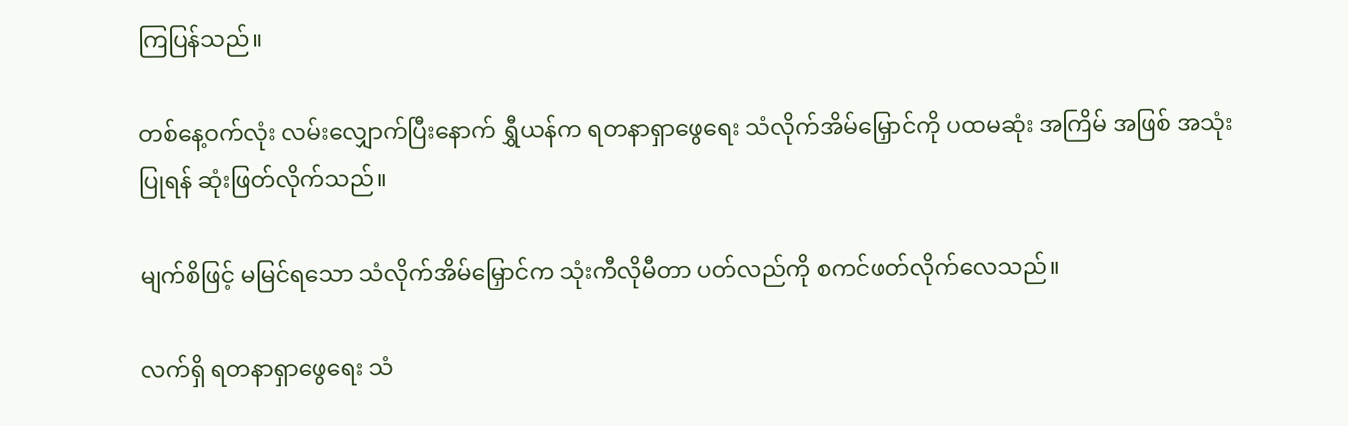ကြပြန်သည်။

တစ်နေ့ဝက်လုံး လမ်းလျှောက်ပြီးနောက် ရွှီယန်က ရတနာရှာဖွေရေး သံလိုက်အိမ်မြှောင်ကို ပထမဆုံး အကြိမ် အဖြစ် အသုံးပြုရန် ဆုံးဖြတ်လိုက်သည်။

မျက်စိဖြင့် မမြင်ရသော သံလိုက်အိမ်မြှောင်က သုံးကီလိုမီတာ ပတ်လည်ကို စကင်ဖတ်လိုက်လေသည်။

လက်ရှိ ရတနာရှာဖွေရေး သံ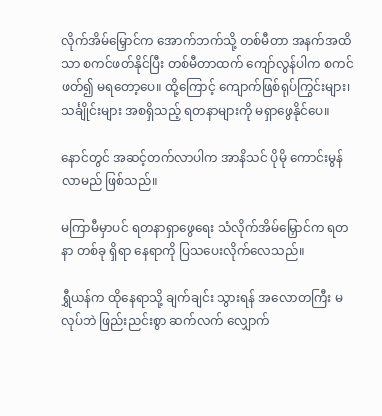လိုက်အိမ်မြှောင်က အောက်ဘက်သို့ တစ်မီတာ အနက်အထိသာ စကင်ဖတ်နိုင်ပြီး တစ်မီတာထက် ကျော်လွန်ပါက စကင်ဖတ်၍ မရတော့ပေ။ ထို့ကြောင့် ကျောက်ဖြစ်ရုပ်ကြွင်းများ၊ သင်္ချိုင်းများ အစရှိသည့် ရတနာများကို မရှာဖွေနိုင်ပေ။

နောင်တွင် အဆင့်တက်လာပါက အာနိသင် ပိုမို ကောင်းမွန်လာမည် ဖြစ်သည်။

မကြာမီမှာပင် ရတနာရှာဖွေရေး သံလိုက်အိမ်မြှောင်က ရတနာ တစ်ခု ရှိရာ နေရာကို ပြသပေးလိုက်လေသည်။

ရွှီယန်က ထိုနေရာသို့ ချက်ချင်း သွားရန် အလောတကြီး မလုပ်ဘဲ ဖြည်းညင်းစွာ ဆက်လက် လျှောက်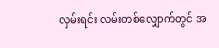လှမ်းရင်း လမ်းတစ်လျှောက်တွင် အ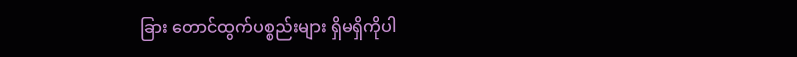ခြား တောင်ထွက်ပစ္စည်းများ ရှိမရှိကိုပါ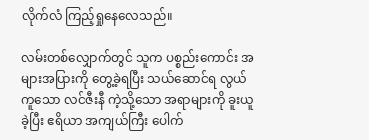လိုက်လံ ကြည့်ရှုနေလေသည်။

လမ်းတစ်လျှောက်တွင် သူက ပစ္စည်းကောင်း အများအပြားကို တွေ့ခဲ့ရပြီး သယ်ဆောင်ရ လွယ်ကူသော လင်ဇီးနီ ကဲ့သို့သော အရာများကို ခူးယူခဲ့ပြီး ဧရိယာ အကျယ်ကြီး ပေါက်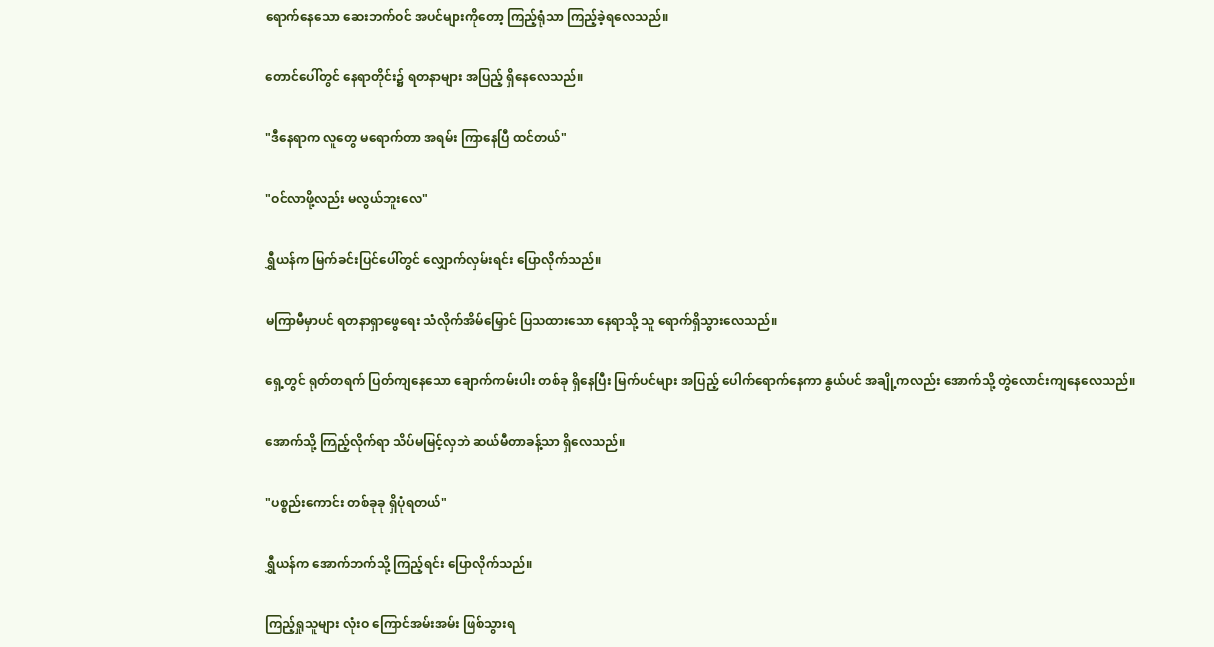ရောက်နေသော ဆေးဘက်ဝင် အပင်များကိုတော့ ကြည့်ရုံသာ ကြည့်ခဲ့ရလေသည်။

တောင်ပေါ်တွင် နေရာတိုင်း၌ ရတနာများ အပြည့် ရှိနေလေသည်။

"ဒီနေရာက လူတွေ မရောက်တာ အရမ်း ကြာနေပြီ ထင်တယ်"

"ဝင်လာဖို့လည်း မလွယ်ဘူးလေ"

ရွှီယန်က မြက်ခင်းပြင်ပေါ်တွင် လျှောက်လှမ်းရင်း ပြောလိုက်သည်။

မကြာမီမှာပင် ရတနာရှာဖွေရေး သံလိုက်အိမ်မြှောင် ပြသထားသော နေရာသို့ သူ ရောက်ရှိသွားလေသည်။

ရှေ့တွင် ရုတ်တရက် ပြတ်ကျနေသော ချောက်ကမ်းပါး တစ်ခု ရှိနေပြီး မြက်ပင်များ အပြည့် ပေါက်ရောက်နေကာ နွယ်ပင် အချို့ကလည်း အောက်သို့ တွဲလောင်းကျနေလေသည်။

အောက်သို့ ကြည့်လိုက်ရာ သိပ်မမြင့်လှဘဲ ဆယ်မီတာခန့်သာ ရှိလေသည်။

"ပစ္စည်းကောင်း တစ်ခုခု ရှိပုံရတယ်"

ရွှီယန်က အောက်ဘက်သို့ ကြည့်ရင်း ပြောလိုက်သည်။

ကြည့်ရှုသူများ လုံးဝ ကြောင်အမ်းအမ်း ဖြစ်သွားရ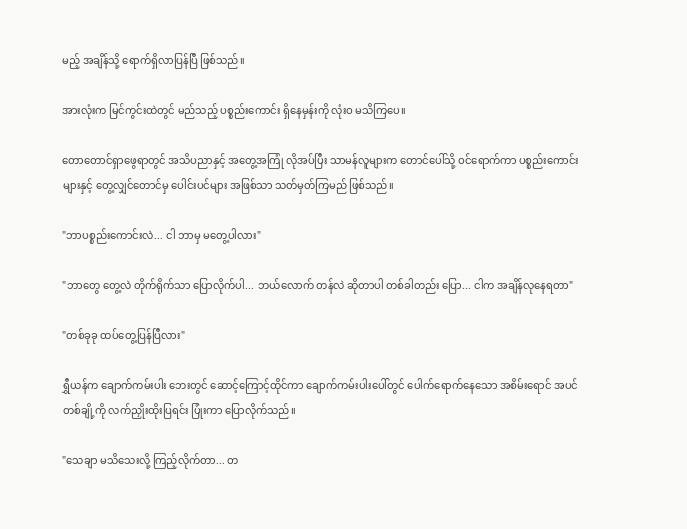မည့် အချိန်သို့ ရောက်ရှိလာပြန်ပြီ ဖြစ်သည်။

အားလုံးက မြင်ကွင်းထဲတွင် မည်သည့် ပစ္စည်းကောင်း ရှိနေမှန်းကို လုံးဝ မသိကြပေ။

တောတောင်ရှာဖွေရာတွင် အသိပညာနှင့် အတွေ့အကြုံ လိုအပ်ပြီး သာမန်လူများက တောင်ပေါ်သို့ ဝင်ရောက်ကာ ပစ္စည်းကောင်းများနှင့် တွေ့လျှင်တောင်မှ ပေါင်းပင်များ အဖြစ်သာ သတ်မှတ်ကြမည် ဖြစ်သည်။

"ဘာပစ္စည်းကောင်းလဲ... ငါ ဘာမှ မတွေ့ပါလား"

"ဘာတွေ တွေ့လဲ တိုက်ရိုက်သာ ပြောလိုက်ပါ... ဘယ်လောက် တန်လဲ ဆိုတာပါ တစ်ခါတည်း ပြော... ငါက အချိန်လုနေရတာ"

"တစ်ခုခု ထပ်တွေ့ပြန်ပြီလား"

ရွှီယန်က ချောက်ကမ်းပါး ဘေးတွင် ဆောင့်ကြောင့်ထိုင်ကာ ချောက်ကမ်းပါးပေါ်တွင် ပေါက်ရောက်နေသော အစိမ်းရောင် အပင် တစ်ချို့ကို လက်ညှိုးထိုးပြရင်း ပြုံးကာ ပြောလိုက်သည်။

"သေချာ မသိသေးလို့ ကြည့်လိုက်တာ... တ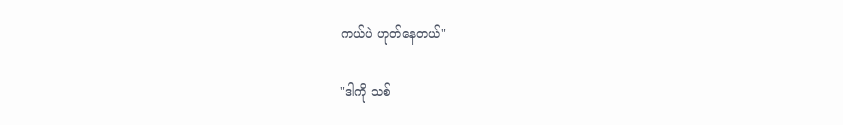ကယ်ပဲ ဟုတ်နေတယ်"

"ဒါကို သစ်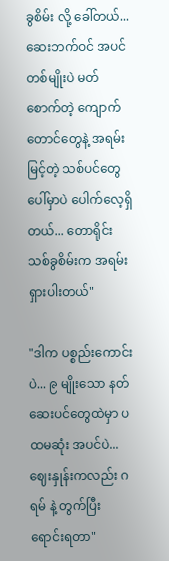ခွစိမ်း လို့ ခေါ်တယ်... ဆေးဘက်ဝင် အပင် တစ်မျိုးပဲ မတ်စောက်တဲ့ ကျောက်တောင်တွေနဲ့ အရမ်း မြင့်တဲ့ သစ်ပင်တွေပေါ်မှာပဲ ပေါက်လေ့ရှိတယ်... တောရိုင်း သစ်ခွစိမ်းက အရမ်း ရှားပါးတယ်"

"ဒါက ပစ္စည်းကောင်းပဲ... ၉ မျိုးသော နတ်ဆေးပင်တွေထဲမှာ ပထမဆုံး အပင်ပဲ... ဈေးနှုန်းကလည်း ဂရမ် နဲ့ တွက်ပြီး ရောင်းရတာ"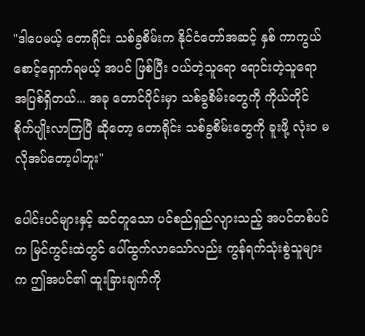"ဒါပေမယ့် တောရိုင်း သစ်ခွစိမ်းက နိုင်ငံတော်အဆင့် နှစ် ကာကွယ်စောင့်ရှောက်ရမယ့် အပင် ဖြစ်ပြီး ဝယ်တဲ့သူရော ရောင်းတဲ့သူရော အပြစ်ရှိတယ်... အခု တောင်ပိုင်းမှာ သစ်ခွစိမ်းတွေကို ကိုယ်တိုင် စိုက်ပျိုးလာကြပြီ ဆိုတော့ တောရိုင်း သစ်ခွစိမ်းတွေကို ခူးဖို့ လုံးဝ မလိုအပ်တော့ပါဘူး"

ပေါင်းပင်များနှင့် ဆင်တူသော ပင်စည်ရှည်လျားသည့် အပင်တစ်ပင်က မြင်ကွင်းထဲတွင် ပေါ်ထွက်လာသော်လည်း ကွန်ရက်သုံးစွဲသူများက ဤအပင်၏ ထူးခြားချက်ကို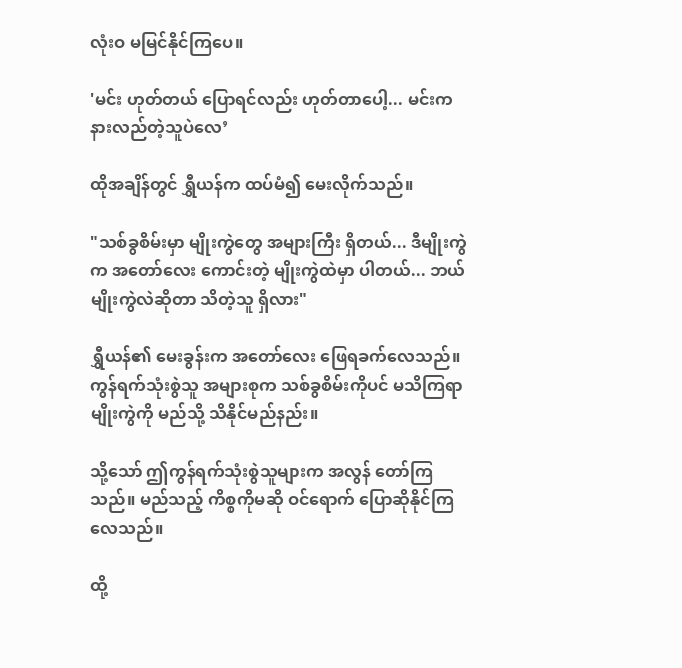လုံးဝ မမြင်နိုင်ကြပေ။

'မင်း ဟုတ်တယ် ပြောရင်လည်း ဟုတ်တာပေါ့... မင်းက နားလည်တဲ့သူပဲလေ’

ထိုအချိန်တွင် ရွှီယန်က ထပ်မံ၍ မေးလိုက်သည်။

"သစ်ခွစိမ်းမှာ မျိုးကွဲတွေ အများကြီး ရှိတယ်... ဒီမျိုးကွဲက အတော်လေး ကောင်းတဲ့ မျိုးကွဲထဲမှာ ပါတယ်... ဘယ်မျိုးကွဲလဲဆိုတာ သိတဲ့သူ ရှိလား"

ရွှီယန်၏ မေးခွန်းက အတော်လေး ဖြေရခက်လေသည်။ ကွန်ရက်သုံးစွဲသူ အများစုက သစ်ခွစိမ်းကိုပင် မသိကြရာ မျိုးကွဲကို မည်သို့ သိနိုင်မည်နည်း။

သို့သော် ဤကွန်ရက်သုံးစွဲသူများက အလွန် တော်ကြသည်။ မည်သည့် ကိစ္စကိုမဆို ဝင်ရောက် ပြောဆိုနိုင်ကြလေသည်။

ထို့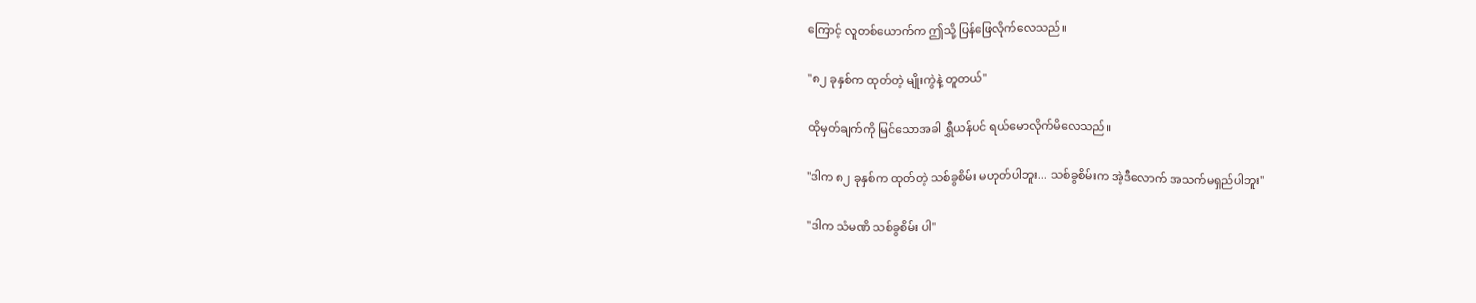ကြောင့် လူတစ်ယောက်က ဤသို့ ပြန်ဖြေလိုက်လေသည်။

"၈၂ ခုနှစ်က ထုတ်တဲ့ မျိုးကွဲနဲ့ တူတယ်"

ထိုမှတ်ချက်ကို မြင်သောအခါ ရွှီယန်ပင် ရယ်မောလိုက်မိလေသည်။

"ဒါက ၈၂ ခုနှစ်က ထုတ်တဲ့ သစ်ခွစိမ်း မဟုတ်ပါဘူး... သစ်ခွစိမ်းက အဲ့ဒီလောက် အသက်မရှည်ပါဘူး"

"ဒါက သံမဏိ သစ်ခွစိမ်း ပါ"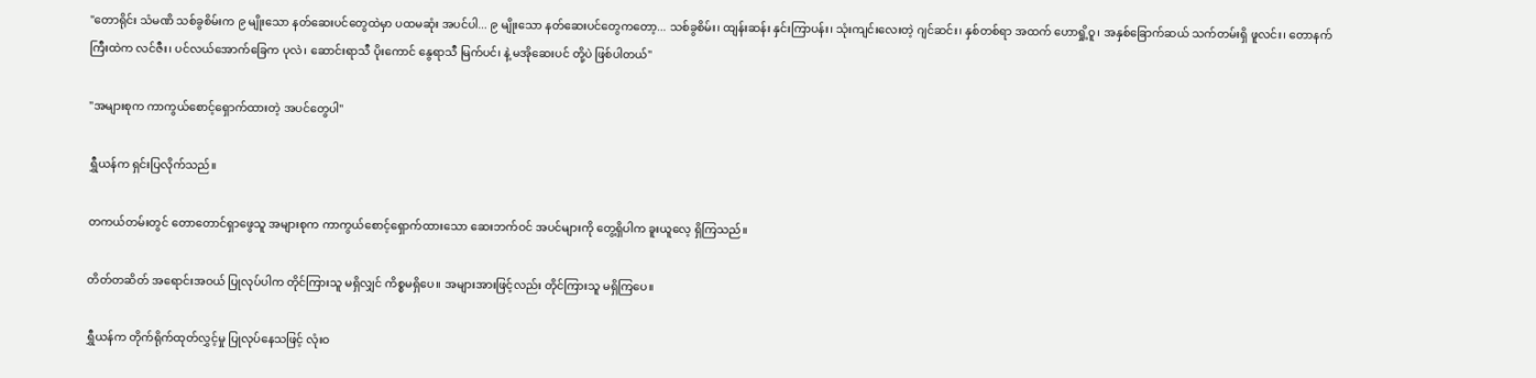"တောရိုင်း သံမဏိ သစ်ခွစိမ်းက ၉ မျိုးသော နတ်ဆေးပင်တွေထဲမှာ ပထမဆုံး အပင်ပါ... ၉ မျိုးသော နတ်ဆေးပင်တွေကတော့... သစ်ခွစိမ်း၊ ထျန်းဆန်း နှင်းကြာပန်း၊ သုံးကျင်းလေးတဲ့ ဂျင်ဆင်း၊ နှစ်တစ်ရာ အထက် ဟောရှို့ဝူ၊ အနှစ်ခြောက်ဆယ် သက်တမ်းရှိ ဖူလင်း၊ တောနက်ကြီးထဲက လင်ဇီး၊ ပင်လယ်အောက်ခြေက ပုလဲ၊ ဆောင်းရာသီ ပိုးကောင် နွေရာသီ မြက်ပင်၊ နဲ့ မအိုဆေးပင် တို့ပဲ ဖြစ်ပါတယ်"

"အများစုက ကာကွယ်စောင့်ရှောက်ထားတဲ့ အပင်တွေပါ"

ရွှီယန်က ရှင်းပြလိုက်သည်။

တကယ်တမ်းတွင် တောတောင်ရှာဖွေသူ အများစုက ကာကွယ်စောင့်ရှောက်ထားသော ဆေးဘက်ဝင် အပင်များကို တွေ့ရှိပါက ခူးယူလေ့ ရှိကြသည်။

တိတ်တဆိတ် အရောင်းအဝယ် ပြုလုပ်ပါက တိုင်ကြားသူ မရှိလျှင် ကိစ္စမရှိပေ။ အများအားဖြင့်လည်း တိုင်ကြားသူ မရှိကြပေ။

ရွှီယန်က တိုက်ရိုက်ထုတ်လွှင့်မှု ပြုလုပ်နေသဖြင့် လုံးဝ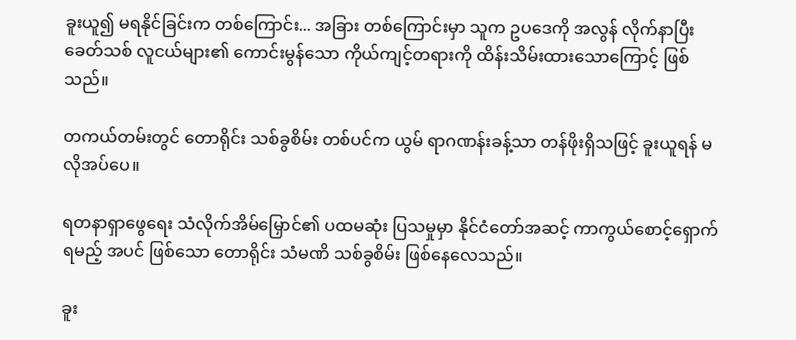ခူးယူ၍ မရနိုင်ခြင်းက တစ်ကြောင်း... အခြား တစ်ကြောင်းမှာ သူက ဥပဒေကို အလွန် လိုက်နာပြီး ခေတ်သစ် လူငယ်များ၏ ကောင်းမွန်သော ကိုယ်ကျင့်တရားကို ထိန်းသိမ်းထားသောကြောင့် ဖြစ်သည်။

တကယ်တမ်းတွင် တောရိုင်း သစ်ခွစိမ်း တစ်ပင်က ယွမ် ရာဂဏန်းခန့်သာ တန်ဖိုးရှိသဖြင့် ခူးယူရန် မလိုအပ်ပေ။

ရတနာရှာဖွေရေး သံလိုက်အိမ်မြှောင်၏ ပထမဆုံး ပြသမှုမှာ နိုင်ငံတော်အဆင့် ကာကွယ်စောင့်ရှောက်ရမည့် အပင် ဖြစ်သော တောရိုင်း သံမဏိ သစ်ခွစိမ်း ဖြစ်နေလေသည်။

ခူး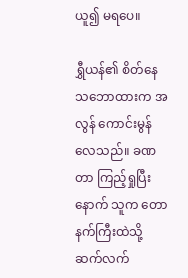ယူ၍ မရပေ။

ရွှီယန်၏ စိတ်နေသဘောထားက အလွန် ကောင်းမွန်လေသည်။ ခဏတာ ကြည့်ရှုပြီးနောက် သူက တောနက်ကြီးထဲသို့ ဆက်လက်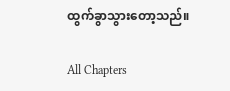ထွက်ခွာသွားတော့သည်။

All Chapters